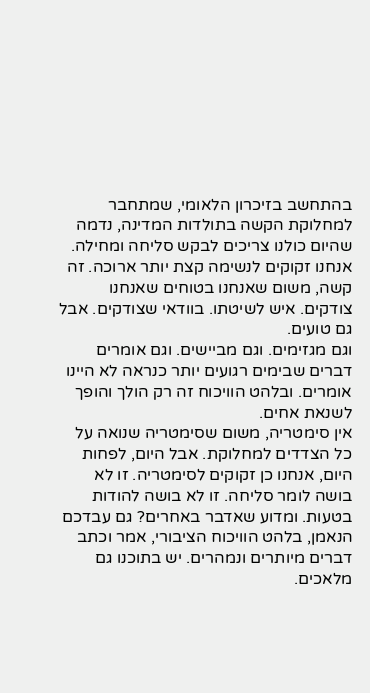בהתחשב בזיכרון הלאומי, שמתחבר למחלוקת הקשה בתולדות המדינה, נדמה שהיום כולנו צריכים לבקש סליחה ומחילה. אנחנו זקוקים לנשימה קצת יותר ארוכה. זה קשה, משום שאנחנו בטוחים שאנחנו צודקים. איש לשיטתו. בוודאי שצודקים. אבל גם טועים.
וגם מגזימים. וגם מביישים. וגם אומרים דברים שבימים רגועים יותר כנראה לא היינו אומרים. ובלהט הוויכוח זה רק הולך והופך לשנאת אחים.
אין סימטריה, משום שסימטריה שנואה על כל הצדדים למחלוקת. אבל היום, לפחות היום, אנחנו כן זקוקים לסימטריה. זו לא בושה לומר סליחה. זו לא בושה להודות בטעות. ומדוע שאדבר באחרים? גם עבדכם הנאמן, בלהט הוויכוח הציבורי, אמר וכתב דברים מיותרים ונמהרים. יש בתוכנו גם מלאכים.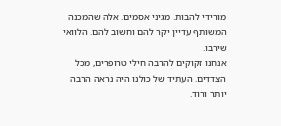מורידי להבות. מגיני אסמים. אלה שהמכנה המשותף עדיין יקר להם וחשוב להם. הלוואי שירבו.
אנחנו זקוקים להרבה חילי טרופרים, מכל הצדדים. העתיד של כולנו היה נראה הרבה יותר ורוד.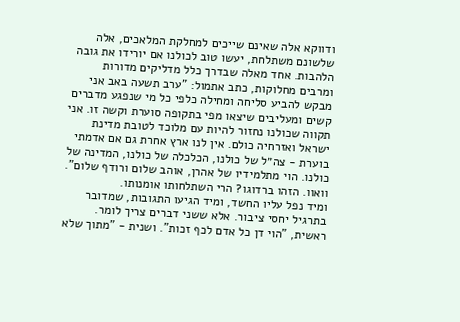ודווקא אלה שאינם שייכים למחלקת המלאכים, אלה שלשונם משתלחת, יעשו טוב לכולנו אם יורידו את גובה הלהבות. אחד מאלה שבדרך כלל מדליקים מדורות ומרבים מחלוקות, כתב אתמול: "ערב תשעה באב אני מבקש להביע סליחה ומחילה כלפי כל מי שנפגע מדברים קשים ומעליבים שיצאו מפי בתקופה סוערת וקשה זו. אני תקווה שכולנו נחזור להיות עם מלוכד לטובת מדינת ישראל ואזרחיה כולם. אין לנו ארץ אחרת גם אם אדמתי בוערת - צה״ל של כולנו, הכלכלה של כולנו, המדינה של כולנו. הוי מתלמידיו של אהרן, אוהב שלום ורודף שלום". וואוו. הזהו ברדוגו? הרי השתלחותו אומנותו.
ומיד נפל עליו החשד, ומיד הגיעו התגובות, שמדובר בתרגיל יחסי ציבור. אלא ששני דברים צריך לומר. ראשית, "הוי דן כל אדם לכף זכות". ושנית - "מתוך שלא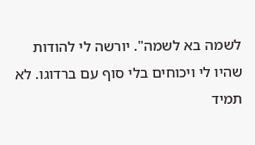לשמה בא לשמה". יורשה לי להודות שהיו לי ויכוחים בלי סוף עם ברדוגו. לא תמיד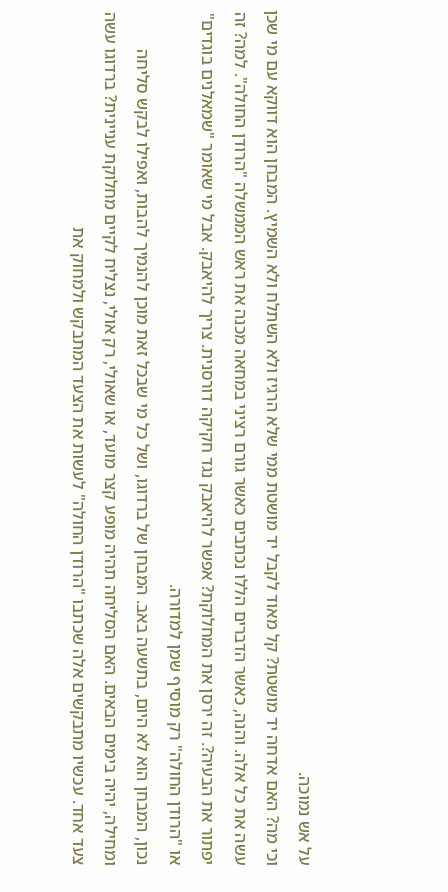על אש נמוכה.
וכי מה? האם אדחה יד מושטת? קל מאוד לקבל יד מושטת ממי שלא הרגיז ולא השתלח ולא השמיץ. המבחן הוא דווקא עם מי שכן עשה את כל אלה. והנה, כאשר הדברים הללו נכתבים כאשר גורם רציני במחאה מכנה את ראש הממשלה "הרודן החולה". למה? זה יפתור את הבעיה?. זה ירסן את המחלוקת? אפשר להיאבק נגד חקיקה דורסנית. צריך להיאבק. אבל מי שאומר "שמאלנים בוגדים" או "הרודן החולה" רק מוסיף שמן למדורה.
נכון, המבחן הוא לא היום, בתשעה באב. המבחן של ברדוגו, ושל כל מי שבכל זאת מוכן להנמיך להבות, ואפילו לבקש סליחה ומחילה, יהיה בימים הבאים. האם הסליחה תהיה מופע קצר מועד, או שאולי, רק אולי, נצליח לקיים מחלוקת עניינית? ברדוגו עשה צעד אחד. עכשיו מתבקשים אלה שכתבו "הרודן החולה" לעשות את הצעד המתבקש ולמחוק את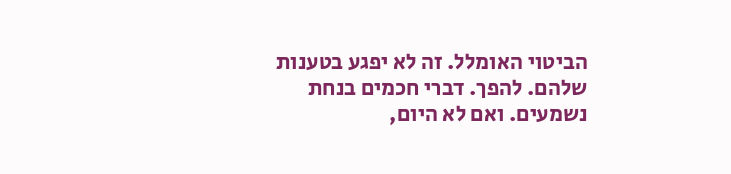הביטוי האומלל. זה לא יפגע בטענות שלהם. להפך. דברי חכמים בנחת נשמעים. ואם לא היום,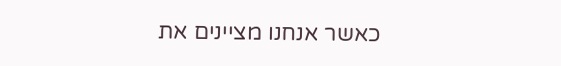כאשר אנחנו מציינים את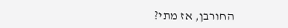החורבן, אז מתי?